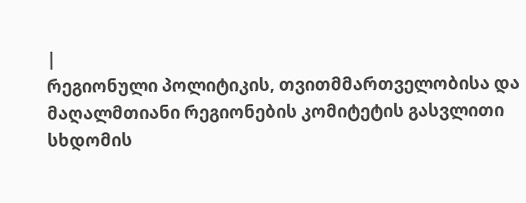|
რეგიონული პოლიტიკის, თვითმმართველობისა და მაღალმთიანი რეგიონების კომიტეტის გასვლითი
სხდომის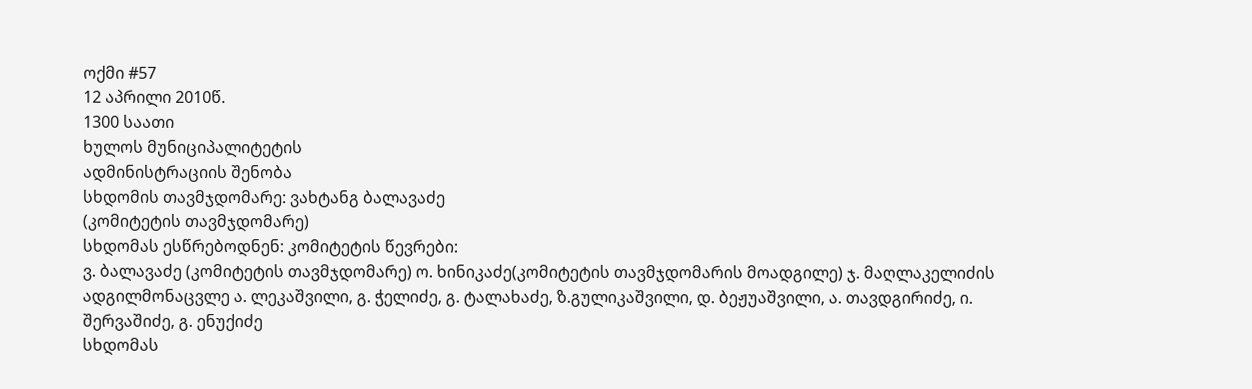ოქმი #57
12 აპრილი 2010წ.
1300 საათი
ხულოს მუნიციპალიტეტის
ადმინისტრაციის შენობა
სხდომის თავმჯდომარე: ვახტანგ ბალავაძე
(კომიტეტის თავმჯდომარე)
სხდომას ესწრებოდნენ: კომიტეტის წევრები:
ვ. ბალავაძე (კომიტეტის თავმჯდომარე) ო. ხინიკაძე(კომიტეტის თავმჯდომარის მოადგილე) ჯ. მაღლაკელიძის ადგილმონაცვლე ა. ლეკაშვილი, გ. ჭელიძე, გ. ტალახაძე, ზ.გულიკაშვილი, დ. ბეჟუაშვილი, ა. თავდგირიძე, ი. შერვაშიძე, გ. ენუქიძე
სხდომას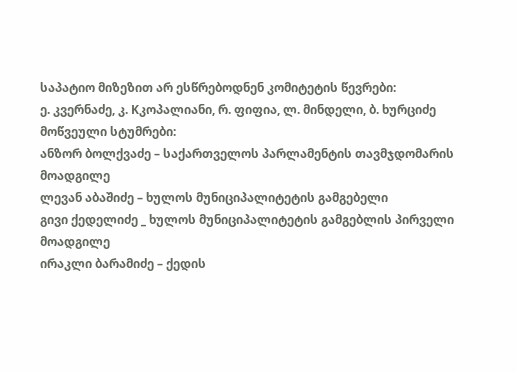საპატიო მიზეზით არ ესწრებოდნენ კომიტეტის წევრები:
ე. კვერნაძე, კ. Kკოპალიანი, რ. ფიფია, ლ. მინდელი, ბ. ხურციძე
მოწვეული სტუმრები:
ანზორ ბოლქვაძე – საქართველოს პარლამენტის თავმჯდომარის მოადგილე
ლევან აბაშიძე – ხულოს მუნიციპალიტეტის გამგებელი
გივი ქედელიძე _ ხულოს მუნიციპალიტეტის გამგებლის პირველი მოადგილე
ირაკლი ბარამიძე – ქედის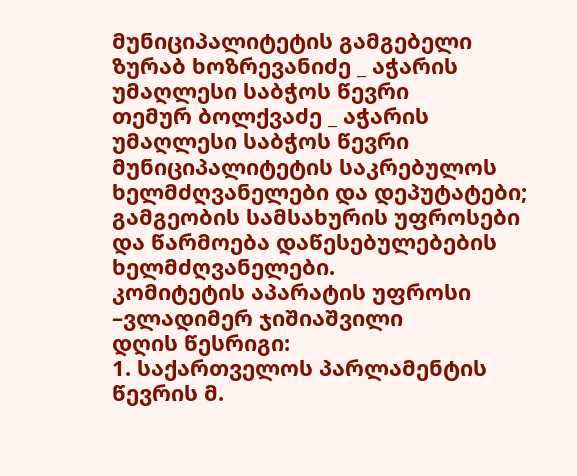მუნიციპალიტეტის გამგებელი
ზურაბ ხოზრევანიძე _ აჭარის უმაღლესი საბჭოს წევრი
თემურ ბოლქვაძე _ აჭარის უმაღლესი საბჭოს წევრი
მუნიციპალიტეტის საკრებულოს ხელმძღვანელები და დეპუტატები;
გამგეობის სამსახურის უფროსები და წარმოება დაწესებულებების ხელმძღვანელები.
კომიტეტის აპარატის უფროსი –ვლადიმერ ჯიშიაშვილი
დღის წესრიგი:
1. საქართველოს პარლამენტის წევრის მ.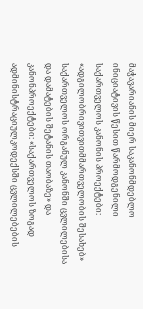მაჭავარიანის მიერ საკანონმდებლო ინიციატივის წესით წარმოდგენილი საქართველოს კანონის პროექტები: «ადგილობრივითვითმმართველობის შესახებ» საქართველოს ორგანულ კანონში ცვლილებისა და დამატების შეტანის თაობაზე» და კანონპროექტები: «საქართველოს ზოგად ადმინისტრაციულკოდექსში ცვლილებების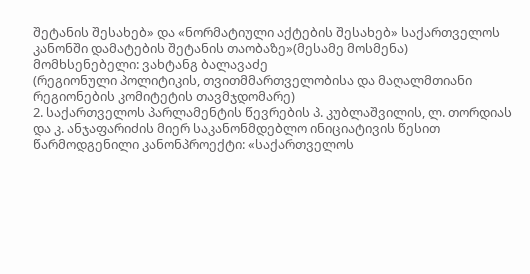შეტანის შესახებ» და «ნორმატიული აქტების შესახებ» საქართველოს კანონში დამატების შეტანის თაობაზე»(მესამე მოსმენა)
მომხსენებელი: ვახტანგ ბალავაძე
(რეგიონული პოლიტიკის, თვითმმართველობისა და მაღალმთიანი რეგიონების კომიტეტის თავმჯდომარე)
2. საქართველოს პარლამენტის წევრების პ. კუბლაშვილის, ლ. თორდიას და კ. ანჯაფარიძის მიერ საკანონმდებლო ინიციატივის წესით წარმოდგენილი კანონპროექტი: «საქართველოს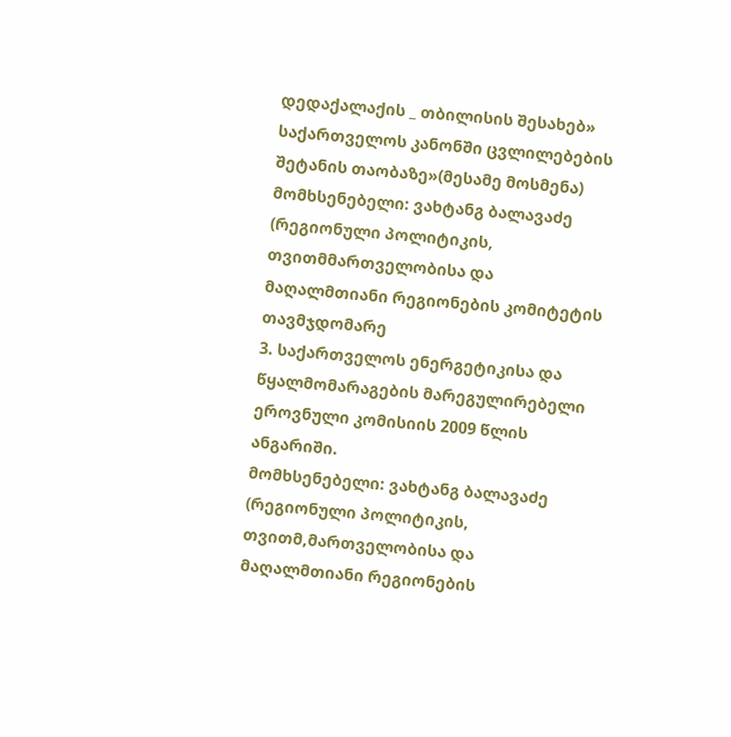დედაქალაქის _ თბილისის შესახებ» საქართველოს კანონში ცვლილებების შეტანის თაობაზე»(მესამე მოსმენა)
მომხსენებელი: ვახტანგ ბალავაძე
(რეგიონული პოლიტიკის, თვითმმართველობისა და მაღალმთიანი რეგიონების კომიტეტის თავმჯდომარე
3. საქართველოს ენერგეტიკისა და წყალმომარაგების მარეგულირებელი ეროვნული კომისიის 2009 წლის ანგარიში.
მომხსენებელი: ვახტანგ ბალავაძე
(რეგიონული პოლიტიკის, თვითმ,მართველობისა და მაღალმთიანი რეგიონების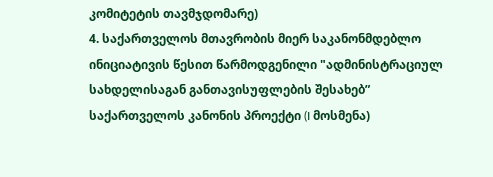კომიტეტის თავმჯდომარე)
4. საქართველოს მთავრობის მიერ საკანონმდებლო ინიციატივის წესით წარმოდგენილი "ადმინისტრაციულ სახდელისაგან განთავისუფლების შესახებ”
საქართველოს კანონის პროექტი (I მოსმენა)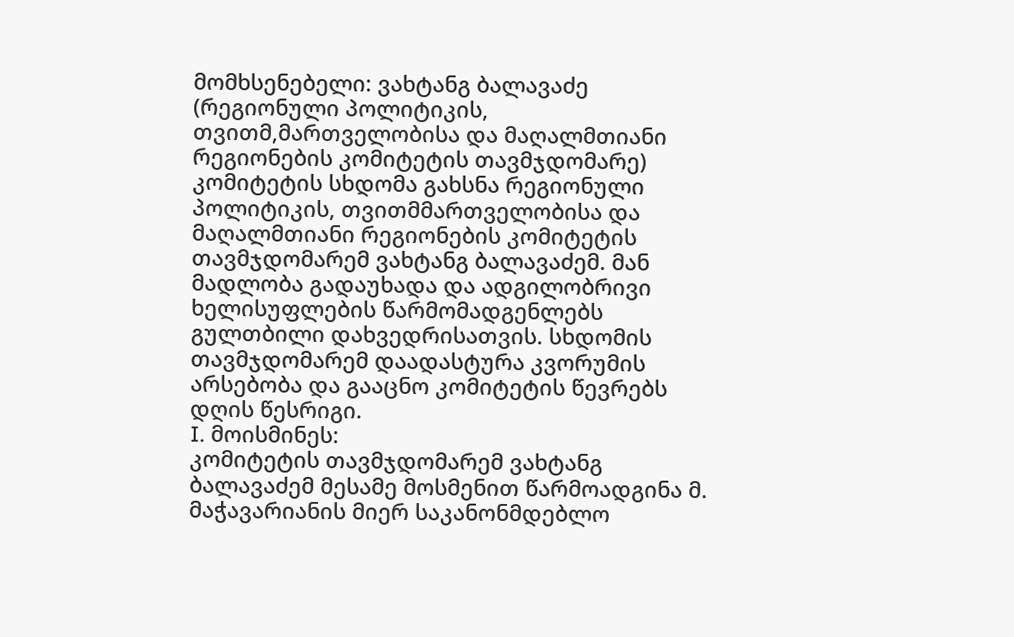მომხსენებელი: ვახტანგ ბალავაძე
(რეგიონული პოლიტიკის, თვითმ,მართველობისა და მაღალმთიანი რეგიონების კომიტეტის თავმჯდომარე)
კომიტეტის სხდომა გახსნა რეგიონული პოლიტიკის, თვითმმართველობისა და მაღალმთიანი რეგიონების კომიტეტის თავმჯდომარემ ვახტანგ ბალავაძემ. მან მადლობა გადაუხადა და ადგილობრივი ხელისუფლების წარმომადგენლებს გულთბილი დახვედრისათვის. სხდომის თავმჯდომარემ დაადასტურა კვორუმის არსებობა და გააცნო კომიტეტის წევრებს დღის წესრიგი.
I. მოისმინეს:
კომიტეტის თავმჯდომარემ ვახტანგ ბალავაძემ მესამე მოსმენით წარმოადგინა მ. მაჭავარიანის მიერ საკანონმდებლო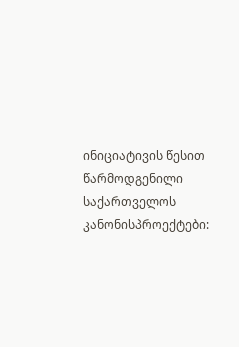ინიციატივის წესით წარმოდგენილი საქართველოს კანონისპროექტები: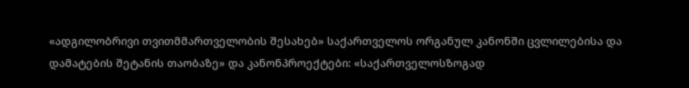«ადგილობრივი თვითმმართველობის შესახებ» საქართველოს ორგანულ კანონში ცვლილებისა და დამატების შეტანის თაობაზე» და კანონპროექტები: «საქართველოსზოგად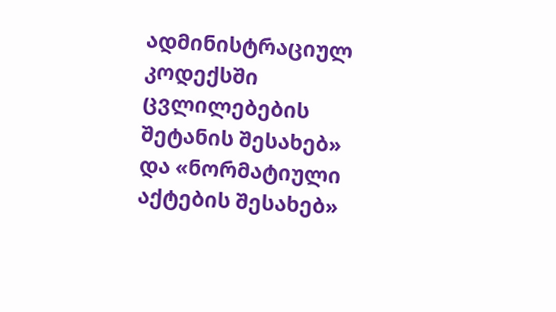ადმინისტრაციულ კოდექსში ცვლილებების შეტანის შესახებ» და «ნორმატიული აქტების შესახებ»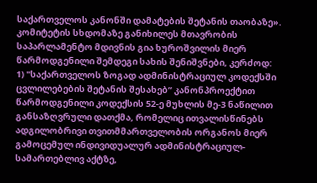საქართველოს კანონში დამატების შეტანის თაობაზე».
კომიტეტის სხდომაზე განიხილეს მთავრობის საპარლამენტო მდივნის გია ხუროშვილის მიერ წარმოდგენილი შემდეგი სახის შენიშვნები, კერძოდ:
1) "საქართველოს ზოგად ადმინისტრაციულ კოდექსში ცვლილებების შეტანის შესახებ” კანონპროექტით წარმოდგენილი კოდექსის 52-ე მუხლის მე-3 ნაწილით განსაზღვრული დათქმა, რომელიც ითვალისწინებს ადგილობრივი თვითმმართველობის ორგანოს მიერ გამოცემულ ინდივიდუალურ ადმინისტრაციულ-სამართებლივ აქტზე,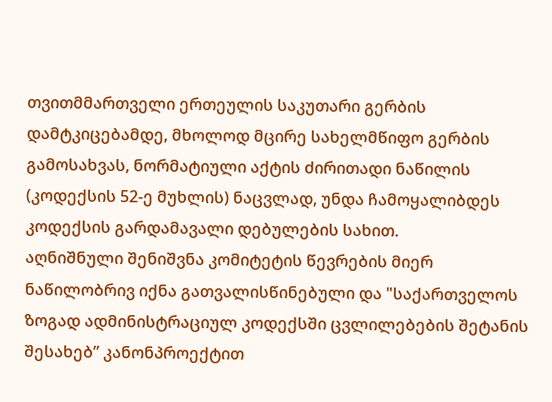თვითმმართველი ერთეულის საკუთარი გერბის დამტკიცებამდე, მხოლოდ მცირე სახელმწიფო გერბის გამოსახვას, ნორმატიული აქტის ძირითადი ნაწილის (კოდექსის 52-ე მუხლის) ნაცვლად, უნდა ჩამოყალიბდეს კოდექსის გარდამავალი დებულების სახით.
აღნიშნული შენიშვნა კომიტეტის წევრების მიერ ნაწილობრივ იქნა გათვალისწინებული და "საქართველოს ზოგად ადმინისტრაციულ კოდექსში ცვლილებების შეტანის შესახებ” კანონპროექტით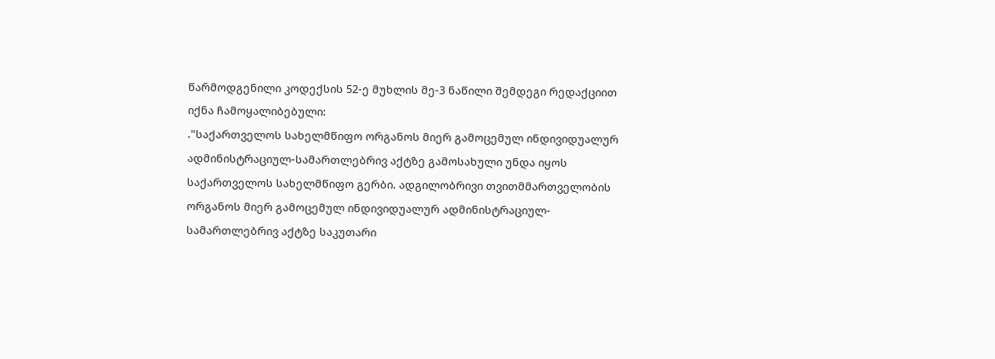წარმოდგენილი კოდექსის 52-ე მუხლის მე-3 ნაწილი შემდეგი რედაქციით იქნა ჩამოყალიბებული:
."საქართველოს სახელმწიფო ორგანოს მიერ გამოცემულ ინდივიდუალურ ადმინისტრაციულ-სამართლებრივ აქტზე გამოსახული უნდა იყოს საქართველოს სახელმწიფო გერბი. ადგილობრივი თვითმმართველობის ორგანოს მიერ გამოცემულ ინდივიდუალურ ადმინისტრაციულ-სამართლებრივ აქტზე საკუთარი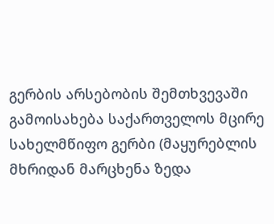გერბის არსებობის შემთხვევაში გამოისახება საქართველოს მცირე სახელმწიფო გერბი (მაყურებლის მხრიდან მარცხენა ზედა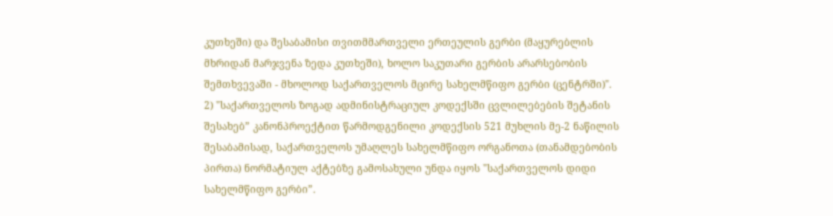კუთხეში) და შესაბამისი თვითმმართველი ერთეულის გერბი (მაყურებლის მხრიდან მარჯვენა ზედა კუთხეში), ხოლო საკუთარი გერბის არარსებობის შემთხვევაში - მხოლოდ საქართველოს მცირე სახელმწიფო გერბი (ცენტრში)".
2) "საქართველოს ზოგად ადმინისტრაციულ კოდექსში ცვლილებების შეტანის შესახებ” კანონპროექტით წარმოდგენილი კოდექსის 521 მუხლის მე-2 ნაწილის შესაბამისად, საქართველოს უმაღლეს სახელმწიფო ორგანოთა (თანამდებობის პირთა) ნორმატიულ აქტებზე გამოსახული უნდა იყოს "საქართველოს დიდი სახელმწიფო გერბი”.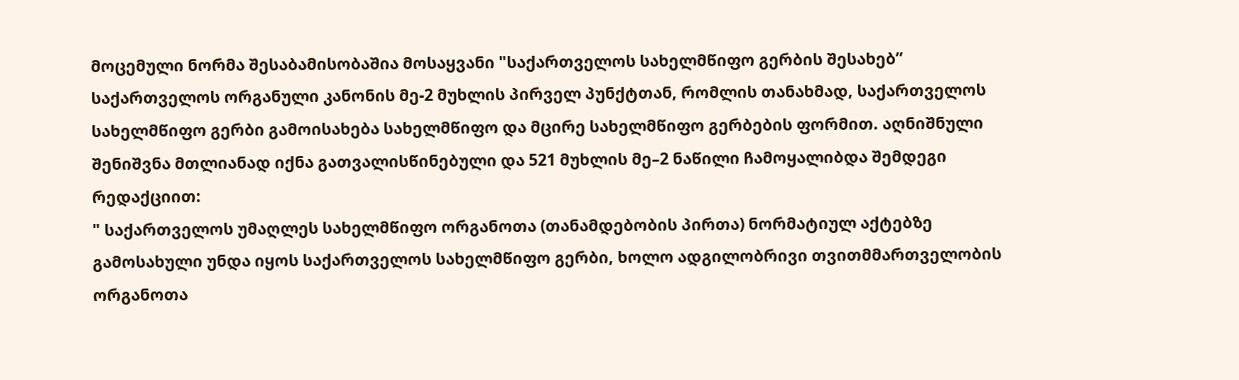მოცემული ნორმა შესაბამისობაშია მოსაყვანი "საქართველოს სახელმწიფო გერბის შესახებ” საქართველოს ორგანული კანონის მე-2 მუხლის პირველ პუნქტთან, რომლის თანახმად, საქართველოს სახელმწიფო გერბი გამოისახება სახელმწიფო და მცირე სახელმწიფო გერბების ფორმით. აღნიშნული შენიშვნა მთლიანად იქნა გათვალისწინებული და 521 მუხლის მე–2 ნაწილი ჩამოყალიბდა შემდეგი რედაქციით:
" საქართველოს უმაღლეს სახელმწიფო ორგანოთა (თანამდებობის პირთა) ნორმატიულ აქტებზე გამოსახული უნდა იყოს საქართველოს სახელმწიფო გერბი, ხოლო ადგილობრივი თვითმმართველობის ორგანოთა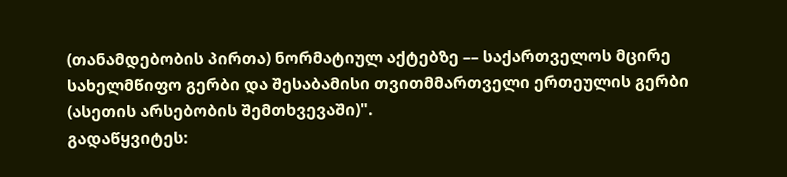(თანამდებობის პირთა) ნორმატიულ აქტებზე –– საქართველოს მცირე სახელმწიფო გერბი და შესაბამისი თვითმმართველი ერთეულის გერბი (ასეთის არსებობის შემთხვევაში)".
გადაწყვიტეს: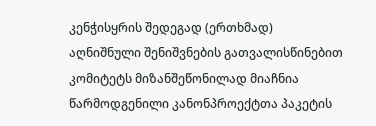კენჭისყრის შედეგად (ერთხმად)
აღნიშნული შენიშვნების გათვალისწინებით კომიტეტს მიზანშეწონილად მიაჩნია წარმოდგენილი კანონპროექტთა პაკეტის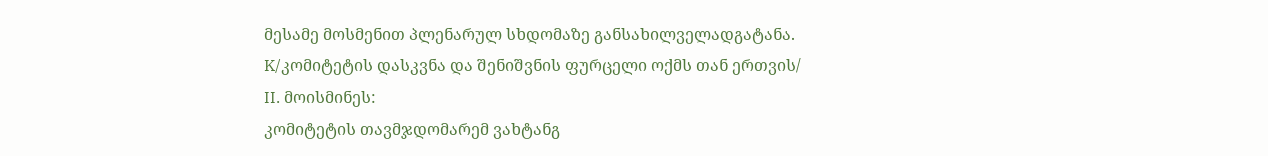მესამე მოსმენით პლენარულ სხდომაზე განსახილველადგატანა.
K/კომიტეტის დასკვნა და შენიშვნის ფურცელი ოქმს თან ერთვის/
II. მოისმინეს:
კომიტეტის თავმჯდომარემ ვახტანგ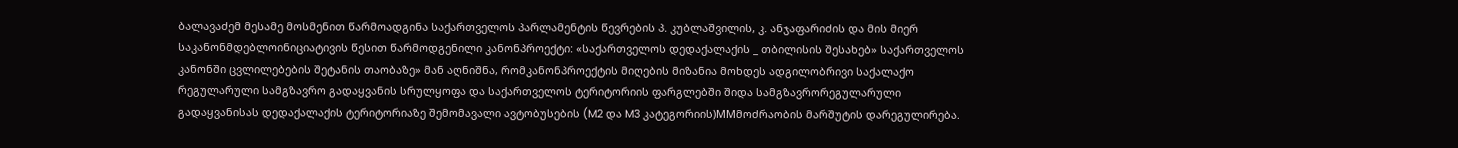ბალავაძემ მესამე მოსმენით წარმოადგინა საქართველოს პარლამენტის წევრების პ. კუბლაშვილის, კ. ანჯაფარიძის და მის მიერ საკანონმდებლოინიციატივის წესით წარმოდგენილი კანონპროექტი: «საქართველოს დედაქალაქის _ თბილისის შესახებ» საქართველოს კანონში ცვლილებების შეტანის თაობაზე» მან აღნიშნა, რომკანონპროექტის მიღების მიზანია მოხდეს ადგილობრივი საქალაქო რეგულარული სამგზავრო გადაყვანის სრულყოფა და საქართველოს ტერიტორიის ფარგლებში შიდა სამგზავრორეგულარული გადაყვანისას დედაქალაქის ტერიტორიაზე შემომავალი ავტობუსების (M2 და M3 კატეგორიის)MMმოძრაობის მარშუტის დარეგულირება.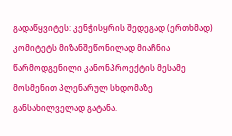გადაწყვიტეს: კენჭისყრის შედეგად (ერთხმად)
კომიტეტს მიზანშეწონილად მიაჩნია წარმოდგენილი კანონპროექტის მესამე მოსმენით პლენარულ სხდომაზე განსახილველად გატანა.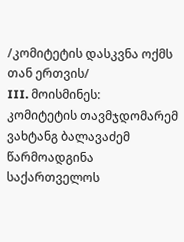/კომიტეტის დასკვნა ოქმს თან ერთვის/
III. მოისმინეს:
კომიტეტის თავმჯდომარემ ვახტანგ ბალავაძემ წარმოადგინა საქართველოს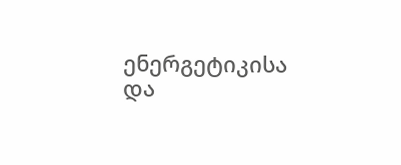ენერგეტიკისა და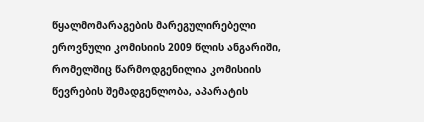წყალმომარაგების მარეგულირებელი ეროვნული კომისიის 2009 წლის ანგარიში, რომელშიც წარმოდგენილია კომისიის წევრების შემადგენლობა, აპარატის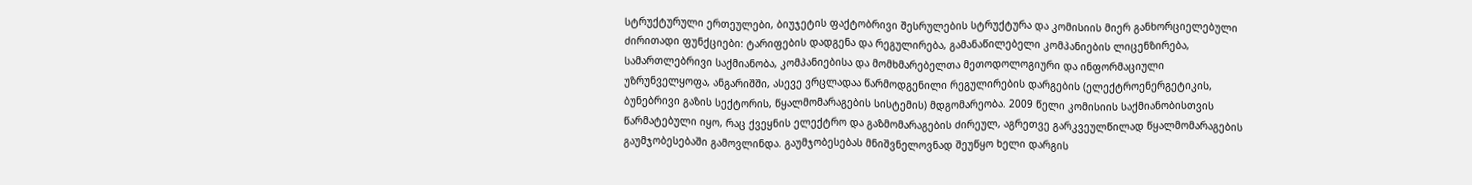სტრუქტურული ერთეულები, ბიუჯეტის ფაქტობრივი შესრულების სტრუქტურა და კომისიის მიერ განხორციელებული ძირითადი ფუნქციები: ტარიფების დადგენა და რეგულირება, გამანაწილებელი კომპანიების ლიცენზირება, სამართლებრივი საქმიანობა, კომპანიებისა და მომხმარებელთა მეთოდოლოგიური და ინფორმაციული უზრუნველყოფა, ანგარიშში, ასევე ვრცლადაა წარმოდგენილი რეგულირების დარგების (ელექტროენერგეტიკის, ბუნებრივი გაზის სექტორის, წყალმომარაგების სისტემის) მდგომარეობა. 2009 წელი კომისიის საქმიანობისთვის წარმატებული იყო, რაც ქვეყნის ელექტრო და გაზმომარაგების ძირეულ, აგრეთვე გარკვეულწილად წყალმომარაგების გაუმჯობესებაში გამოვლინდა. გაუმჯობესებას მნიშვნელოვნად შეუწყო ხელი დარგის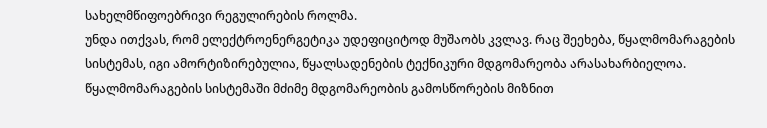სახელმწიფოებრივი რეგულირების როლმა.
უნდა ითქვას, რომ ელექტროენერგეტიკა უდეფიციტოდ მუშაობს კვლავ. რაც შეეხება, წყალმომარაგების სისტემას, იგი ამორტიზირებულია, წყალსადენების ტექნიკური მდგომარეობა არასახარბიელოა.
წყალმომარაგების სისტემაში მძიმე მდგომარეობის გამოსწორების მიზნით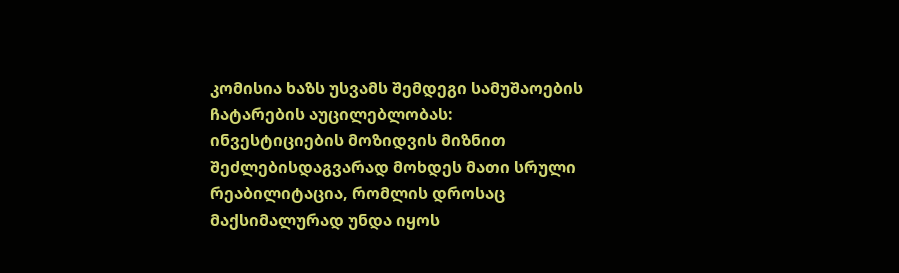კომისია ხაზს უსვამს შემდეგი სამუშაოების ჩატარების აუცილებლობას: ინვესტიციების მოზიდვის მიზნით შეძლებისდაგვარად მოხდეს მათი სრული რეაბილიტაცია, რომლის დროსაც მაქსიმალურად უნდა იყოს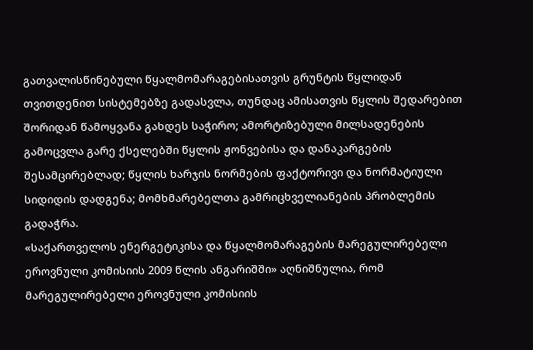გათვალისწინებული წყალმომარაგებისათვის გრუნტის წყლიდან თვითდენით სისტემებზე გადასვლა, თუნდაც ამისათვის წყლის შედარებით შორიდან წამოყვანა გახდეს საჭირო; ამორტიზებული მილსადენების გამოცვლა გარე ქსელებში წყლის ჟონვებისა და დანაკარგების შესამცირებლად; წყლის ხარჯის ნორმების ფაქტორივი და ნორმატიული სიდიდის დადგენა; მომხმარებელთა გამრიცხველიანების პრობლემის გადაჭრა.
«საქართველოს ენერგეტიკისა და წყალმომარაგების მარეგულირებელი ეროვნული კომისიის 2009 წლის ანგარიშში» აღნიშნულია, რომ მარეგულირებელი ეროვნული კომისიის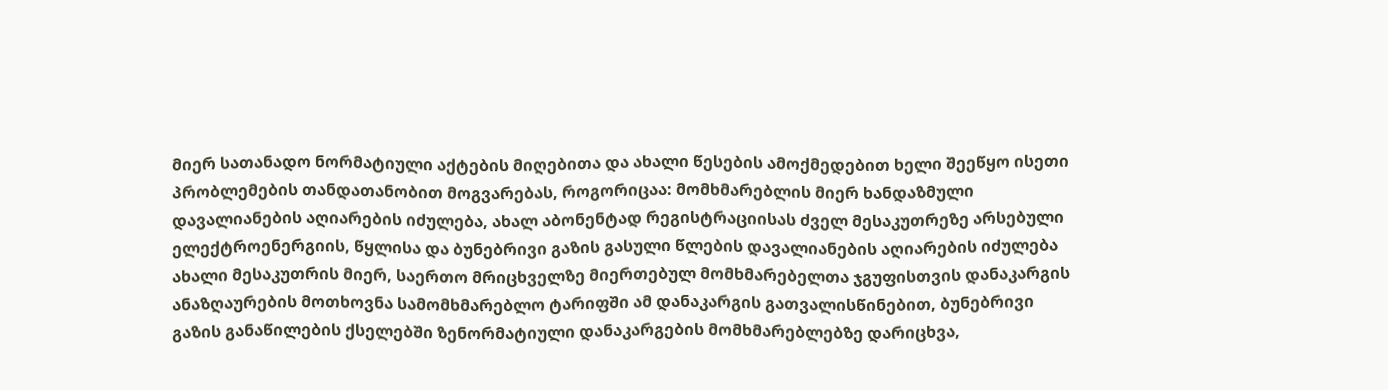მიერ სათანადო ნორმატიული აქტების მიღებითა და ახალი წესების ამოქმედებით ხელი შეეწყო ისეთი პრობლემების თანდათანობით მოგვარებას, როგორიცაა: მომხმარებლის მიერ ხანდაზმული დავალიანების აღიარების იძულება, ახალ აბონენტად რეგისტრაციისას ძველ მესაკუთრეზე არსებული ელექტროენერგიის, წყლისა და ბუნებრივი გაზის გასული წლების დავალიანების აღიარების იძულება ახალი მესაკუთრის მიერ, საერთო მრიცხველზე მიერთებულ მომხმარებელთა ჯგუფისთვის დანაკარგის ანაზღაურების მოთხოვნა სამომხმარებლო ტარიფში ამ დანაკარგის გათვალისწინებით, ბუნებრივი გაზის განაწილების ქსელებში ზენორმატიული დანაკარგების მომხმარებლებზე დარიცხვა,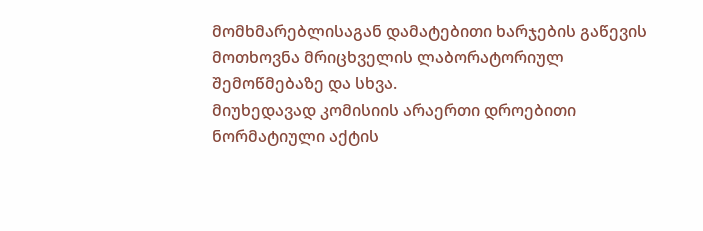მომხმარებლისაგან დამატებითი ხარჯების გაწევის მოთხოვნა მრიცხველის ლაბორატორიულ შემოწმებაზე და სხვა.
მიუხედავად კომისიის არაერთი დროებითი ნორმატიული აქტის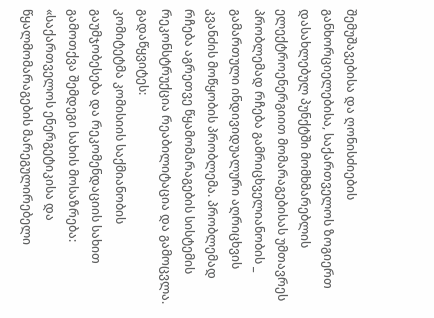შემუშავებისა და ღონისძიების განხორციელებისა, საქართველოს ზოგიერთ დასახლებულ პუნქტში მომხმარებლის ელექტროენერგიით მომარაგებისას უმთავრეს პრობლემად რჩება გამრიცხველიანობის _ გამართული ინდივიდუალური აღრიცხვის კვანძის მოწყობის პრობლემა. პრობლემად რჩება აგრეთვე წყამომარაგების სისტემის რეკონსტრუქცია რეაბილიტაცია და გამოცვლა.
გადაწყვიტეს:
კომიტეტმა კომისიის საქმიანობის გაუმჯობესება და რეკომენდაციის სახით გამოთქვა შემდეგი სახის მოსაზრება:
«საქართველოს ენერგეტიკისა და წყალმომარაგების მარეგულირებელი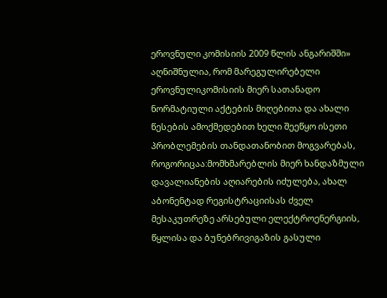ეროვნული კომისიის 2009 წლის ანგარიშში» აღნიშნულია, რომ მარეგულირებელი ეროვნულიკომისიის მიერ სათანადო ნორმატიული აქტების მიღებითა და ახალი წესების ამოქმედებით ხელი შეეწყო ისეთი პრობლემების თანდათანობით მოგვარებას, როგორიცაა:მომხმარებლის მიერ ხანდაზმული დავალიანების აღიარების იძულება, ახალ აბონენტად რეგისტრაციისას ძველ მესაკუთრეზე არსებული ელექტროენერგიის, წყლისა და ბუნებრივიგაზის გასული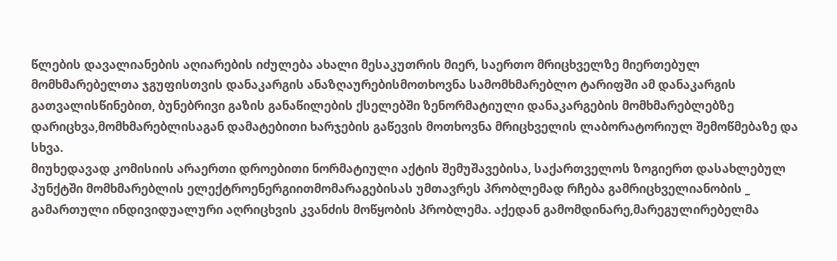წლების დავალიანების აღიარების იძულება ახალი მესაკუთრის მიერ, საერთო მრიცხველზე მიერთებულ მომხმარებელთა ჯგუფისთვის დანაკარგის ანაზღაურებისმოთხოვნა სამომხმარებლო ტარიფში ამ დანაკარგის გათვალისწინებით, ბუნებრივი გაზის განაწილების ქსელებში ზენორმატიული დანაკარგების მომხმარებლებზე დარიცხვა,მომხმარებლისაგან დამატებითი ხარჯების გაწევის მოთხოვნა მრიცხველის ლაბორატორიულ შემოწმებაზე და სხვა.
მიუხედავად კომისიის არაერთი დროებითი ნორმატიული აქტის შემუშავებისა, საქართველოს ზოგიერთ დასახლებულ პუნქტში მომხმარებლის ელექტროენერგიითმომარაგებისას უმთავრეს პრობლემად რჩება გამრიცხველიანობის _ გამართული ინდივიდუალური აღრიცხვის კვანძის მოწყობის პრობლემა. აქედან გამომდინარე,მარეგულირებელმა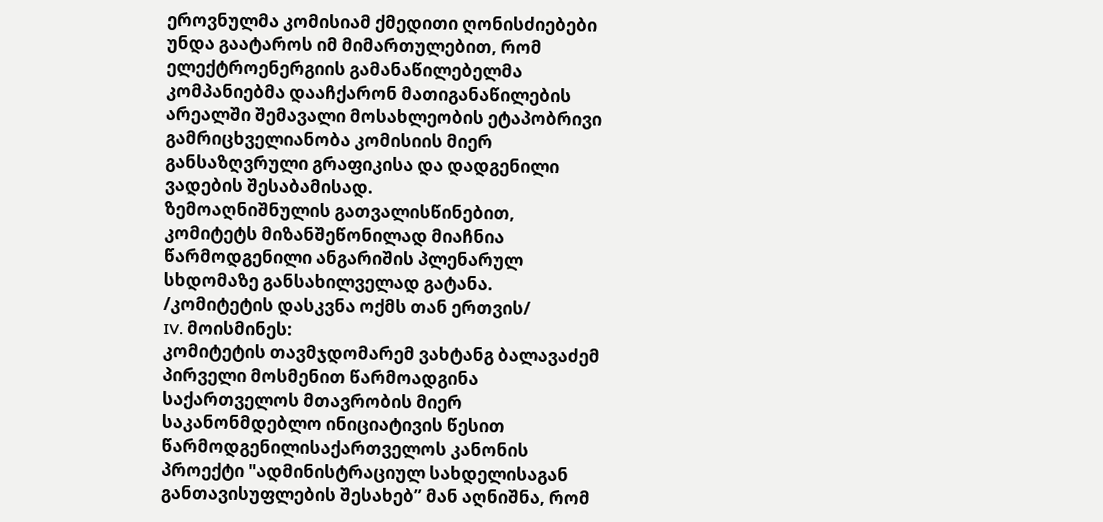ეროვნულმა კომისიამ ქმედითი ღონისძიებები უნდა გაატაროს იმ მიმართულებით, რომ ელექტროენერგიის გამანაწილებელმა კომპანიებმა დააჩქარონ მათიგანაწილების არეალში შემავალი მოსახლეობის ეტაპობრივი გამრიცხველიანობა კომისიის მიერ განსაზღვრული გრაფიკისა და დადგენილი ვადების შესაბამისად.
ზემოაღნიშნულის გათვალისწინებით, კომიტეტს მიზანშეწონილად მიაჩნია წარმოდგენილი ანგარიშის პლენარულ სხდომაზე განსახილველად გატანა.
/კომიტეტის დასკვნა ოქმს თან ერთვის/
IV. მოისმინეს:
კომიტეტის თავმჯდომარემ ვახტანგ ბალავაძემ პირველი მოსმენით წარმოადგინა საქართველოს მთავრობის მიერ საკანონმდებლო ინიციატივის წესით წარმოდგენილისაქართველოს კანონის პროექტი "ადმინისტრაციულ სახდელისაგან განთავისუფლების შესახებ” მან აღნიშნა, რომ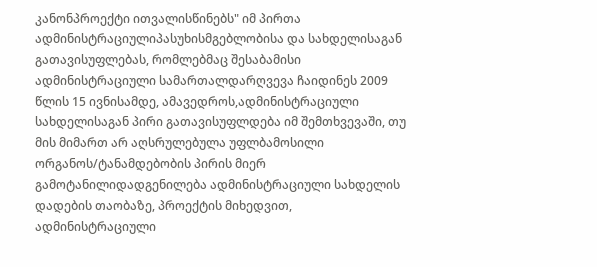კანონპროექტი ითვალისწინებს" იმ პირთა ადმინისტრაციულიპასუხისმგებლობისა და სახდელისაგან გათავისუფლებას, რომლებმაც შესაბამისი ადმინისტრაციული სამართალდარღვევა ჩაიდინეს 2009 წლის 15 ივნისამდე, ამავედროს,ადმინისტრაციული სახდელისაგან პირი გათავისუფლდება იმ შემთხვევაში, თუ მის მიმართ არ აღსრულებულა უფლბამოსილი ორგანოს/ტანამდებობის პირის მიერ გამოტანილიდადგენილება ადმინისტრაციული სახდელის დადების თაობაზე, პროექტის მიხედვით, ადმინისტრაციული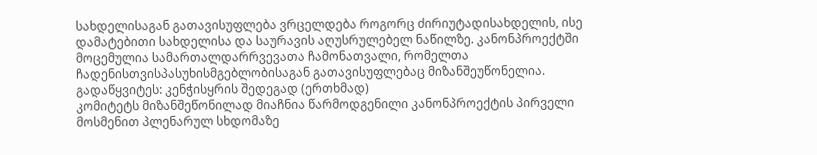სახდელისაგან გათავისუფლება ვრცელდება როგორც ძირიუტადისახდელის, ისე დამატებითი სახდელისა და საურავის აღუსრულებელ ნაწილზე. კანონპროექტში მოცემულია სამართალდარრვევათა ჩამონათვალი, რომელთა ჩადენისთვისპასუხისმგებლობისაგან გათავისუფლებაც მიზანშეუწონელია.
გადაწყვიტეს: კენჭისყრის შედეგად (ერთხმად)
კომიტეტს მიზანშეწონილად მიაჩნია წარმოდგენილი კანონპროექტის პირველი მოსმენით პლენარულ სხდომაზე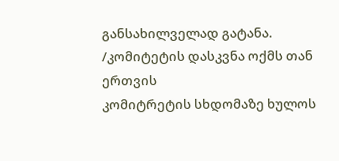განსახილველად გატანა.
/კომიტეტის დასკვნა ოქმს თან ერთვის
კომიტრეტის სხდომაზე ხულოს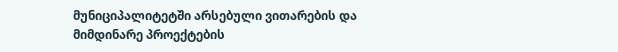მუნიციპალიტეტში არსებული ვითარების და მიმდინარე პროექტების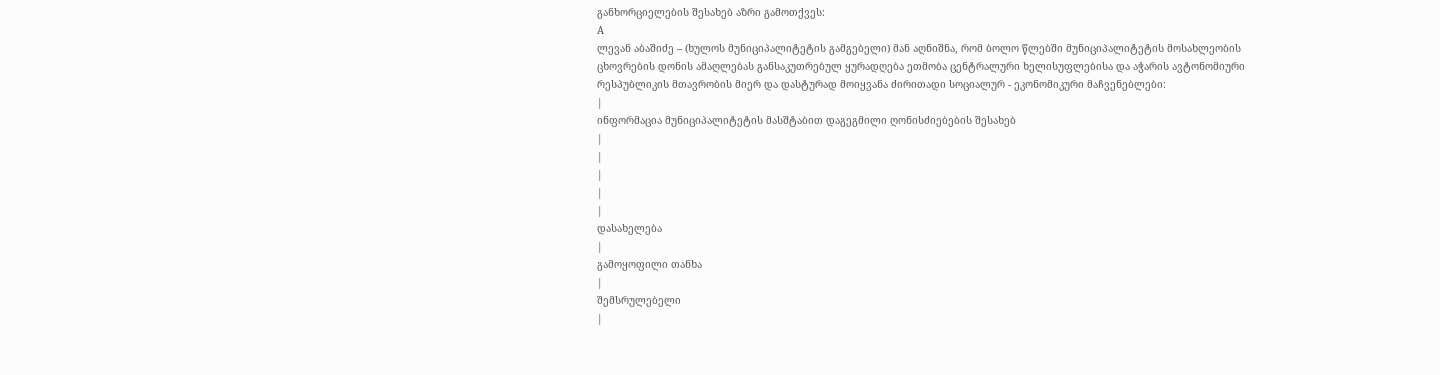განხორციელების შესახებ აზრი გამოთქვეს:
A
ლევან აბაშიძე – (ხულოს მუნიციპალიტეტის გამგებელი) მან აღნიშნა, რომ ბოლო წლებში მუნიციპალიტეტის მოსახლეობის ცხოვრების დონის ამაღლებას განსაკუთრებულ ყურადღება ეთმობა ცენტრალური ხელისუფლებისა და აჭარის ავტონომიური რესპუბლიკის მთავრობის მიერ და დასტურად მოიყვანა ძირითადი სოციალურ - ეკონომიკური მაჩვენებლები:
|
ინფორმაცია მუნიციპალიტეტის მასშტაბით დაგეგმილი ღონისძიებების შესახებ
|
|
|
|
|
დასახელება
|
გამოყოფილი თანხა
|
შემსრულებელი
|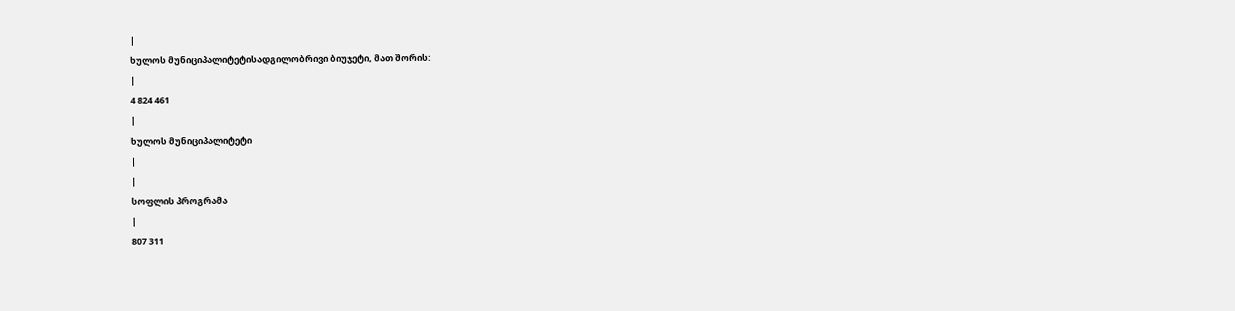|
ხულოს მუნიციპალიტეტისადგილობრივი ბიუჯეტი, მათ შორის:
|
4 824 461
|
ხულოს მუნიციპალიტეტი
|
|
სოფლის პროგრამა
|
807 311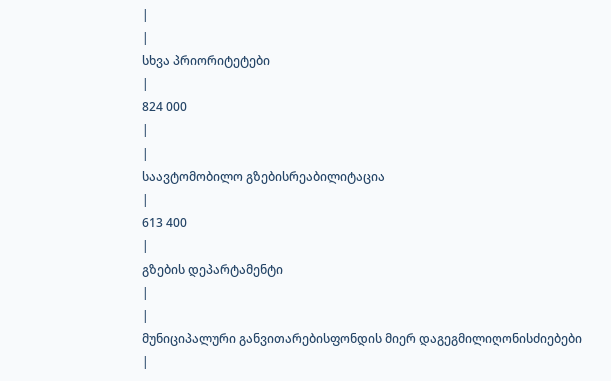|
|
სხვა პრიორიტეტები
|
824 000
|
|
საავტომობილო გზებისრეაბილიტაცია
|
613 400
|
გზების დეპარტამენტი
|
|
მუნიციპალური განვითარებისფონდის მიერ დაგეგმილიღონისძიებები
|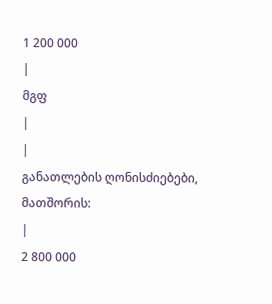1 200 000
|
მგფ
|
|
განათლების ღონისძიებები, მათშორის:
|
2 800 000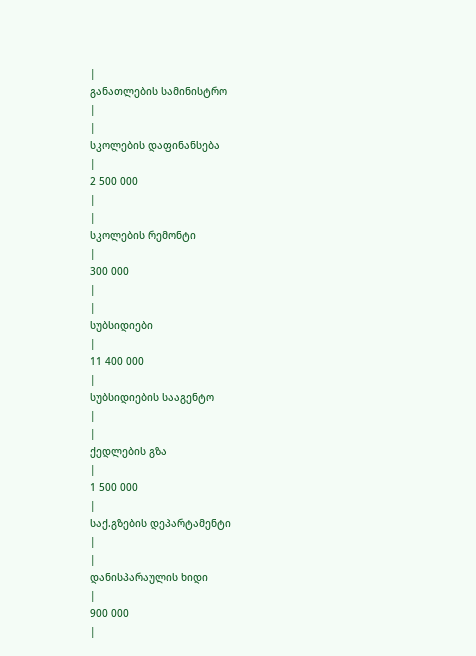|
განათლების სამინისტრო
|
|
სკოლების დაფინანსება
|
2 500 000
|
|
სკოლების რემონტი
|
300 000
|
|
სუბსიდიები
|
11 400 000
|
სუბსიდიების სააგენტო
|
|
ქედლების გზა
|
1 500 000
|
საქ.გზების დეპარტამენტი
|
|
დანისპარაულის ხიდი
|
900 000
|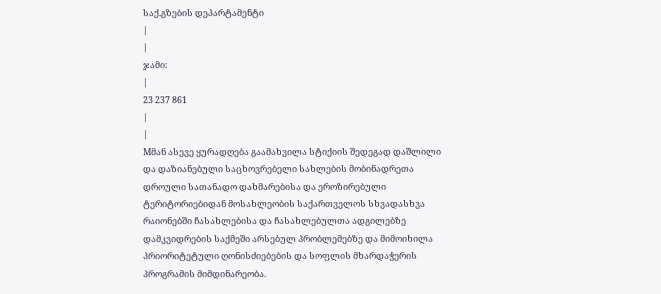საქ.გზების დეპარტამენტი
|
|
ჯამი:
|
23 237 861
|
|
Mმან ასევე ყურადღება გაამახვილა სტიქიის შედეგად დაშლილი და დაზიანებული საცხოვრებელი სახლების მობინადრეთა დროული სათანადო დახმარებისა და ეროზირებული ტერიტორიებიდან მოსახლეობის საქართველოს სხვადასხვა რაიონებში ჩასახლებისა და ჩასახლებულთა ადგილებზე დამკვიდრების საქმეში არსებულ პრობლემებზე და მიმოიხილა პრიორიტეტული ღონისძიებების და სოფლის მხარდაჭერის პროგრამის მიმდინარეობა.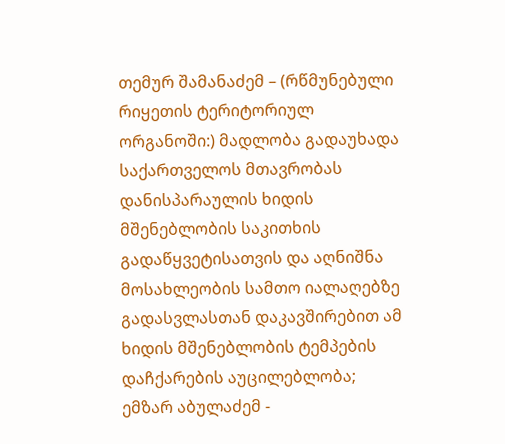თემურ შამანაძემ – (რწმუნებული რიყეთის ტერიტორიულ ორგანოში:) მადლობა გადაუხადა საქართველოს მთავრობას დანისპარაულის ხიდის მშენებლობის საკითხის გადაწყვეტისათვის და აღნიშნა მოსახლეობის სამთო იალაღებზე გადასვლასთან დაკავშირებით ამ ხიდის მშენებლობის ტემპების დაჩქარების აუცილებლობა;
ემზარ აბულაძემ -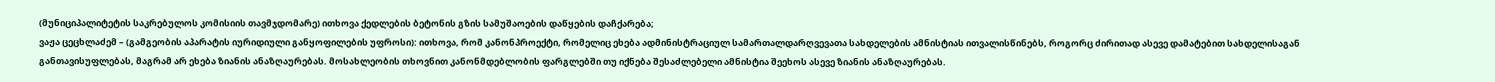(მუნიციპალიტეტის საკრებულოს კომისიის თავმჯდომარე) ითხოვა ქედლების ბეტონის გზის სამუშაოების დაწყების დაჩქარება;
ვაჟა ცეცხლაძემ – (გამგეობის აპარატის იურიდიული განყოფილების უფროსი): ითხოვა, რომ კანონპროექტი, რომელიც ეხება ადმინისტრაციულ სამართალდარღვევათა სახდელების ამნისტიას ითვალისწინებს, როგორც ძირითად ასევე დამატებით სახდელისაგან განთავისუფლებას, მაგრამ არ ეხება ზიანის ანაზღაურებას. მოსახლეობის თხოვნით კანონმდებლობის ფარგლებში თუ იქნება შესაძლებელი ამნისტია შეეხოს ასევე ზიანის ანაზღაურებას.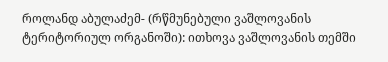როლანდ აბულაძემ- (რწმუნებული ვაშლოვანის ტერიტორიულ ორგანოში): ითხოვა ვაშლოვანის თემში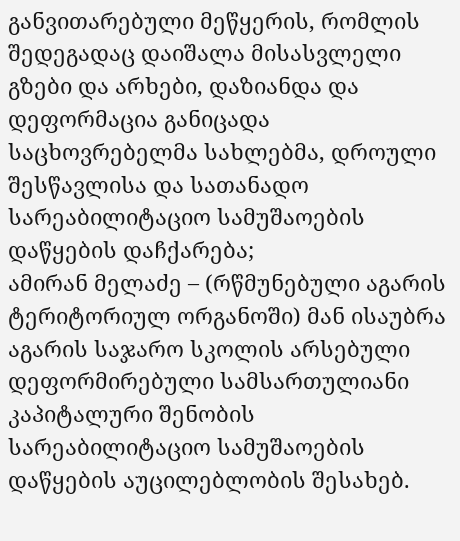განვითარებული მეწყერის, რომლის შედეგადაც დაიშალა მისასვლელი გზები და არხები, დაზიანდა და დეფორმაცია განიცადა საცხოვრებელმა სახლებმა, დროული შესწავლისა და სათანადო სარეაბილიტაციო სამუშაოების დაწყების დაჩქარება;
ამირან მელაძე – (რწმუნებული აგარის ტერიტორიულ ორგანოში) მან ისაუბრა აგარის საჯარო სკოლის არსებული დეფორმირებული სამსართულიანი კაპიტალური შენობის სარეაბილიტაციო სამუშაოების დაწყების აუცილებლობის შესახებ.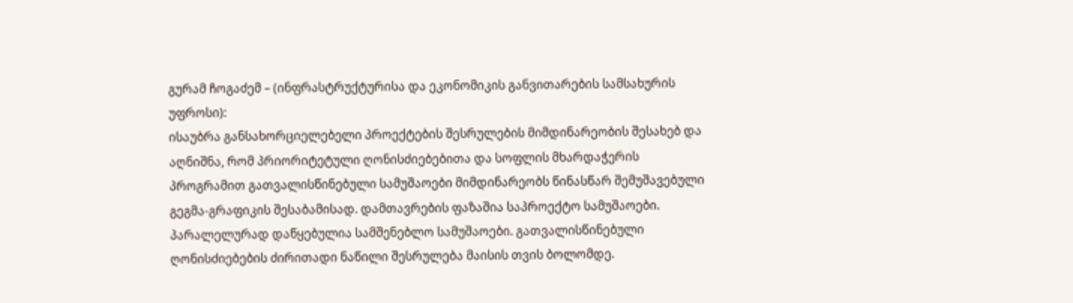გურამ ჩოგაძემ – (ინფრასტრუქტურისა და ეკონომიკის განვითარების სამსახურის უფროსი):
ისაუბრა განსახორციელებელი პროექტების შესრულების მიმდინარეობის შესახებ და აღნიშნა, რომ პრიორიტეტული ღონისძიებებითა და სოფლის მხარდაჭერის პროგრამით გათვალისწინებული სამუშაოები მიმდინარეობს წინასწარ შემუშავებული გეგმა-გრაფიკის შესაბამისად. დამთავრების ფაზაშია საპროექტო სამუშაოები. პარალელურად დაწყებულია სამშენებლო სამუშაოები. გათვალისწინებული ღონისძიებების ძირითადი ნაწილი შესრულება მაისის თვის ბოლომდე.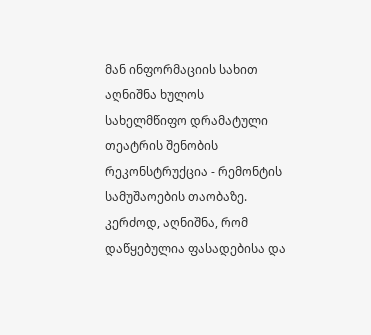მან ინფორმაციის სახით აღნიშნა ხულოს სახელმწიფო დრამატული თეატრის შენობის რეკონსტრუქცია - რემონტის სამუშაოების თაობაზე. კერძოდ, აღნიშნა, რომ დაწყებულია ფასადებისა და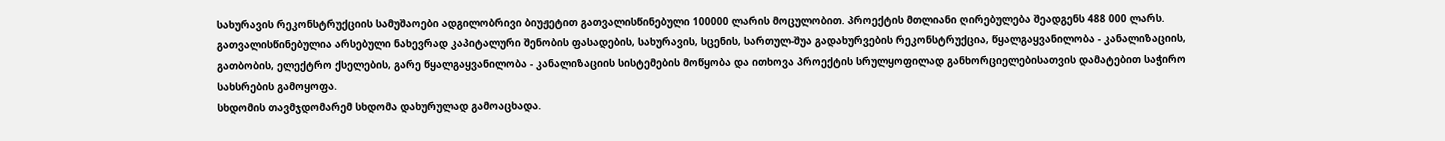სახურავის რეკონსტრუქციის სამუშაოები ადგილობრივი ბიუჟეტით გათვალისწინებული 100000 ლარის მოცულობით. პროექტის მთლიანი ღირებულება შეადგენს 488 000 ლარს. გათვალისწინებულია არსებული ნახევრად კაპიტალური შენობის ფასადების, სახურავის, სცენის, სართულ-შუა გადახურვების რეკონსტრუქცია, წყალგაყვანილობა - კანალიზაციის, გათბობის, ელექტრო ქსელების, გარე წყალგაყვანილობა - კანალიზაციის სისტემების მოწყობა და ითხოვა პროექტის სრულყოფილად განხორციელებისათვის დამატებით საჭირო სახსრების გამოყოფა.
სხდომის თავმჯდომარემ სხდომა დახურულად გამოაცხადა.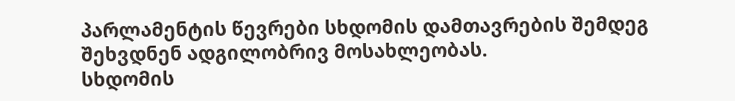პარლამენტის წევრები სხდომის დამთავრების შემდეგ შეხვდნენ ადგილობრივ მოსახლეობას.
სხდომის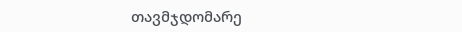თავმჯდომარე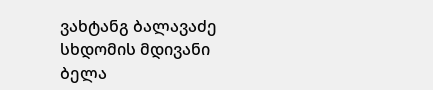ვახტანგ ბალავაძე
სხდომის მდივანი ბელა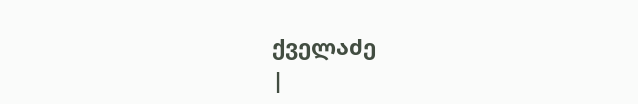ქველაძე
|